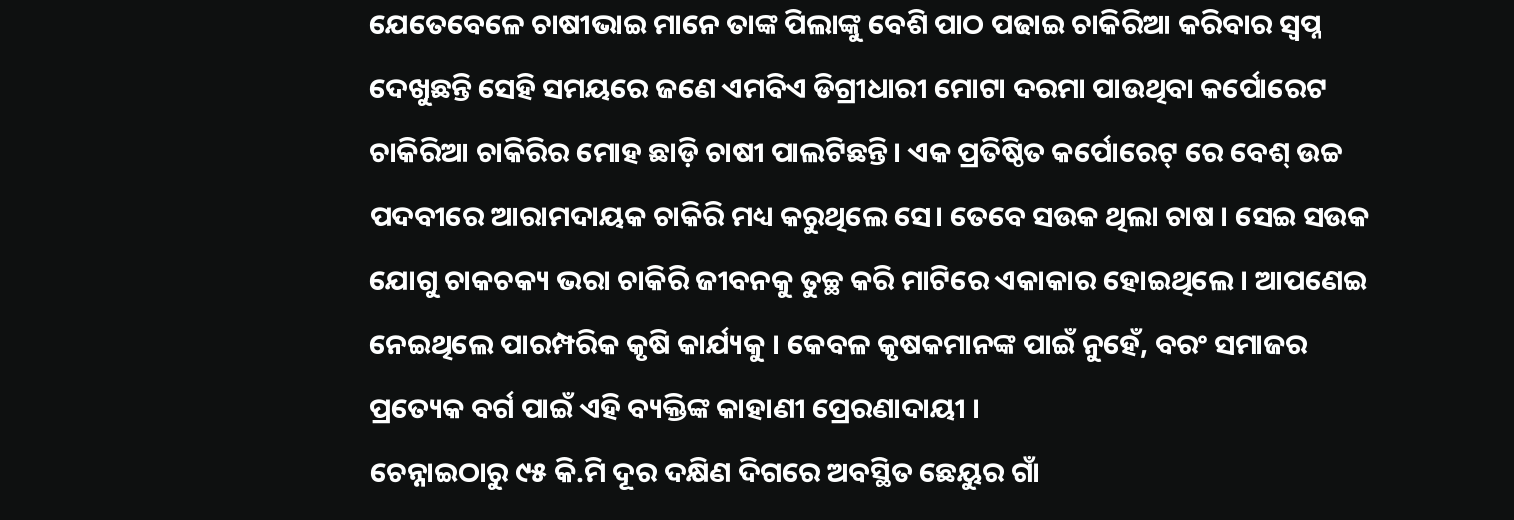ଯେତେବେଳେ ଚାଷୀଭାଇ ମାନେ ତାଙ୍କ ପିଲାଙ୍କୁ ବେଶି ପାଠ ପଢାଇ ଚାକିରିଆ କରିବାର ସ୍ଵପ୍ନ ଦେଖୁଛନ୍ତି ସେହି ସମୟରେ ଜଣେ ଏମବିଏ ଡିଗ୍ରୀଧାରୀ ମୋଟା ଦରମା ପାଉଥିବା କର୍ପୋରେଟ ଚାକିରିଆ ଚାକିରିର ମୋହ ଛାଡ଼ି ଚାଷୀ ପାଲଟିଛନ୍ତି। ଏକ ପ୍ରତିଷ୍ଠିତ କର୍ପୋରେଟ୍ ରେ ବେଶ୍ ଉଚ୍ଚ ପଦବୀରେ ଆରାମଦାୟକ ଚାକିରି ମଧ୍ୟ କରୁଥିଲେ ସେ। ତେବେ ସଉକ ଥିଲା ଚାଷ । ସେଇ ସଉକ ଯୋଗୁ ଚାକଚକ୍ୟ ଭରା ଚାକିରି ଜୀବନକୁ ତୁଚ୍ଛ କରି ମାଟିରେ ଏକାକାର ହୋଇଥିଲେ । ଆପଣେଇ ନେଇଥିଲେ ପାରମ୍ପରିକ କୃଷି କାର୍ଯ୍ୟକୁ । କେବଳ କୃଷକମାନଙ୍କ ପାଇଁ ନୁହେଁ, ବରଂ ସମାଜର ପ୍ରତ୍ୟେକ ବର୍ଗ ପାଇଁ ଏହି ବ୍ୟକ୍ତିଙ୍କ କାହାଣୀ ପ୍ରେରଣାଦାୟୀ ।
ଚେନ୍ନାଇଠାରୁ ୯୫ କି.ମି ଦୂର ଦକ୍ଷିଣ ଦିଗରେ ଅବସ୍ଥିତ ଛେୟୁର ଗାଁ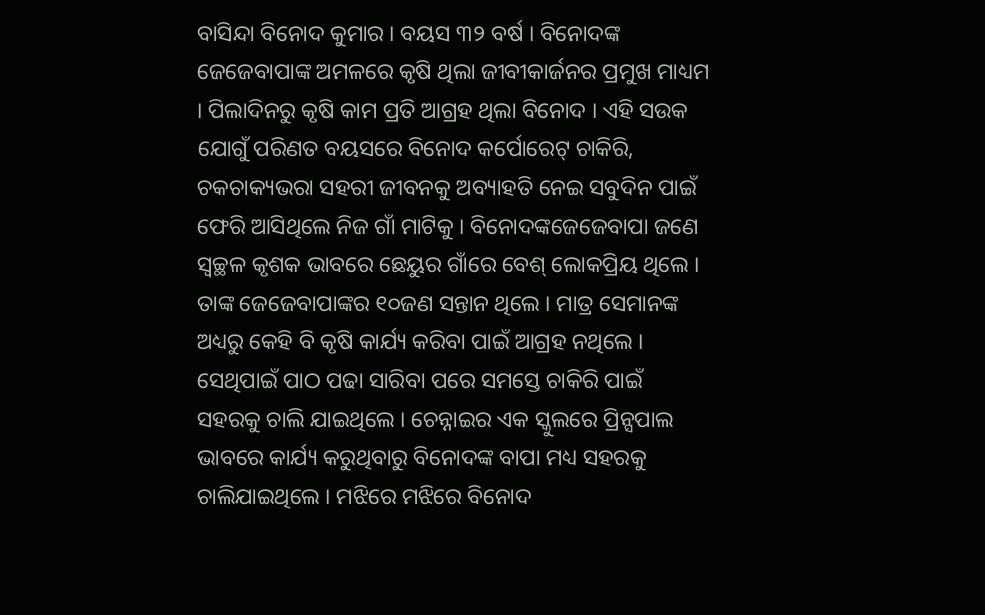ବାସିନ୍ଦା ବିନୋଦ କୁମାର । ବୟସ ୩୨ ବର୍ଷ । ବିନୋଦଙ୍କ ଜେଜେବାପାଙ୍କ ଅମଳରେ କୃଷି ଥିଲା ଜୀବୀକାର୍ଜନର ପ୍ରମୁଖ ମାଧ୍ୟମ । ପିଲାଦିନରୁ କୃଷି କାମ ପ୍ରତି ଆଗ୍ରହ ଥିଲା ବିନୋଦ । ଏହି ସଉକ ଯୋଗୁଁ ପରିଣତ ବୟସରେ ବିନୋଦ କର୍ପୋରେଟ୍ ଚାକିରି, ଚକଚାକ୍ୟଭରା ସହରୀ ଜୀବନକୁ ଅବ୍ୟାହତି ନେଇ ସବୁଦିନ ପାଇଁ ଫେରି ଆସିଥିଲେ ନିଜ ଗାଁ ମାଟିକୁ । ବିନୋଦଙ୍କଜେଜେବାପା ଜଣେ ସ୍ଵଚ୍ଛଳ କୃଶକ ଭାବରେ ଛେୟୁର ଗାଁରେ ବେଶ୍ ଲୋକପ୍ରିୟ ଥିଲେ । ତାଙ୍କ ଜେଜେବାପାଙ୍କର ୧୦ଜଣ ସନ୍ତାନ ଥିଲେ । ମାତ୍ର ସେମାନଙ୍କ ଅଧ୍ୟରୁ କେହି ବି କୃଷି କାର୍ଯ୍ୟ କରିବା ପାଇଁ ଆଗ୍ରହ ନଥିଲେ । ସେଥିପାଇଁ ପାଠ ପଢା ସାରିବା ପରେ ସମସ୍ତେ ଚାକିରି ପାଇଁ ସହରକୁ ଚାଲି ଯାଇଥିଲେ । ଚେନ୍ନାଇର ଏକ ସ୍କୁଲରେ ପ୍ରିନ୍ସପାଲ ଭାବରେ କାର୍ଯ୍ୟ କରୁଥିବାରୁ ବିନୋଦଙ୍କ ବାପା ମଧ୍ୟ ସହରକୁ ଚାଲିଯାଇଥିଲେ । ମଝିରେ ମଝିରେ ବିନୋଦ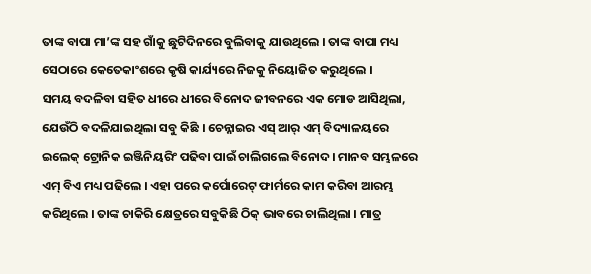ତାଙ୍କ ବାପା ମା’ଙ୍କ ସହ ଗାଁକୁ ଛୁଟିଦିନରେ ବୁଲିବାକୁ ଯାଉଥିଲେ । ତାଙ୍କ ବାପା ମଧ୍ୟ ସେଠାରେ କେତେକାଂଶରେ କୃଷି କାର୍ଯ୍ୟରେ ନିଜକୁ ନିୟୋଜିତ କରୁଥିଲେ ।
ସମୟ ବଦଳିବା ସହିତ ଧୀରେ ଧୀରେ ବିନୋଦ ଜୀବନରେ ଏକ ମୋଡ ଆସିଥିଲା, ଯେଉଁଠି ବଦଳିଯାଇଥିଲା ସବୁ କିଛି । ଚେନ୍ନାଇର ଏସ୍ ଆର୍ ଏମ୍ ବିଦ୍ୟାଳୟରେ ଇଲେକ୍ ଟ୍ରୋନିକ ଇଞ୍ଜିନିୟରିଂ ପଢିବା ପାଇଁ ଚାଲିଗଲେ ବିନୋଦ । ମାନବ ସମ୍ଭଳରେ ଏମ୍ ବିଏ ମଧ୍ୟ ପଢିଲେ । ଏହା ପରେ କର୍ପୋରେଟ୍ ଫାର୍ମରେ କାମ କରିବା ଆରମ୍ଭ କରିଥିଲେ । ତାଙ୍କ ଚାକିରି କ୍ଷେତ୍ରରେ ସବୁକିଛି ଠିକ୍ ଭାବରେ ଚାଲିଥିଲା । ମାତ୍ର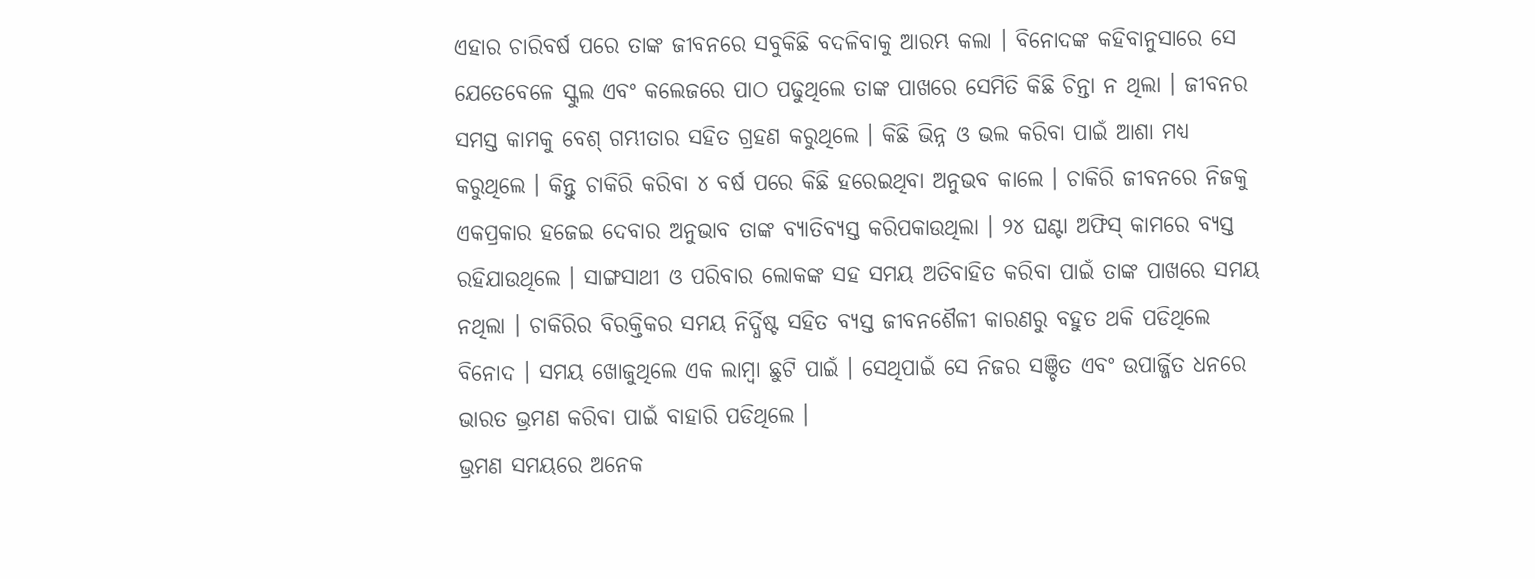ଏହାର ଚାରିବର୍ଷ ପରେ ତାଙ୍କ ଜୀବନରେ ସବୁକିଛି ବଦଳିବାକୁ ଆରମ୍ଭ କଲା । ବିନୋଦଙ୍କ କହିବାନୁସାରେ ସେ ଯେତେବେଳେ ସ୍କୁଲ ଏବଂ କଲେଜରେ ପାଠ ପଢୁଥିଲେ ତାଙ୍କ ପାଖରେ ସେମିତି କିଛି ଚିନ୍ତା ନ ଥିଲା । ଜୀବନର ସମସ୍ତ କାମକୁ ବେଶ୍ ଗମ୍ଭୀତାର ସହିତ ଗ୍ରହଣ କରୁଥିଲେ । କିଛି ଭିନ୍ନ ଓ ଭଲ କରିବା ପାଇଁ ଆଶା ମଧ୍ୟ କରୁଥିଲେ । କିନ୍ତୁ ଚାକିରି କରିବା ୪ ବର୍ଷ ପରେ କିଛି ହରେଇଥିବା ଅନୁଭବ କାଲେ । ଚାକିରି ଜୀବନରେ ନିଜକୁ ଏକପ୍ରକାର ହଜେଇ ଦେବାର ଅନୁଭାବ ତାଙ୍କ ବ୍ୟାତିବ୍ୟସ୍ତ କରିପକାଉଥିଲା । ୨୪ ଘଣ୍ଟା ଅଫିସ୍ କାମରେ ବ୍ୟସ୍ତ ରହିଯାଉଥିଲେ । ସାଙ୍ଗସାଥୀ ଓ ପରିବାର ଲୋକଙ୍କ ସହ ସମୟ ଅତିବାହିତ କରିବା ପାଇଁ ତାଙ୍କ ପାଖରେ ସମୟ ନଥିଲା । ଚାକିରିର ବିରକ୍ତିକର ସମୟ ନିର୍ଦ୍ଧିଷ୍ଟ ସହିତ ବ୍ୟସ୍ତ ଜୀବନଶୈଳୀ କାରଣରୁ ବହୁତ ଥକି ପଡିଥିଲେ ବିନୋଦ । ସମୟ ଖୋଜୁଥିଲେ ଏକ ଲାମ୍ବା ଛୁଟି ପାଇଁ । ସେଥିପାଇଁ ସେ ନିଜର ସଞ୍ଚିତ ଏବଂ ଉପାର୍ଜ୍ଜିତ ଧନରେ ଭାରତ ଭ୍ରମଣ କରିବା ପାଇଁ ବାହାରି ପଡିଥିଲେ ।
ଭ୍ରମଣ ସମୟରେ ଅନେକ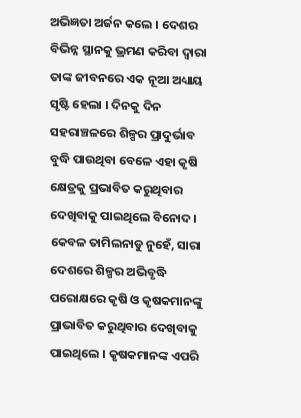ଅଭିଜ୍ଞତା ଅର୍ଜନ କଲେ । ଦେଶର ବିଭିନ୍ନ ସ୍ଥାନକୁ ଭ୍ରମଣ କରିବା ଦ୍ଵାରା ତାଙ୍କ ଜୀବନରେ ଏକ ନୂଆ ଅଧ୍ୟାୟ ସୃଷ୍ଟି ହେଲା । ଦିନକୁ ଦିନ ସହରାଞ୍ଚଳରେ ଶିଳ୍ପର ପ୍ରାଦୁର୍ଭାବ ବୁଦ୍ଧି ପାଉଥିବା ବେଳେ ଏହା କୃଷି କ୍ଷେତ୍ରକୁ ପ୍ରଭାବିତ କରୁଥିବାର ଦେଖିବାକୁ ପାଇଥିଲେ ବିନୋଦ । କେବଳ ତାମିଲନାଡୁ ନୁହେଁ, ସାରା ଦେଶରେ ଶିଳ୍ପର ଅଭିବୃଦ୍ଧି ପରୋକ୍ଷରେ କୃଷି ଓ କୃଷକମାନଙ୍କୁ ପ୍ରାଭାବିତ କରୁଥିବାର ଦେଖିବାକୁ ପାଇଥିଲେ । କୃଷକମାନଙ୍କ ଏପରି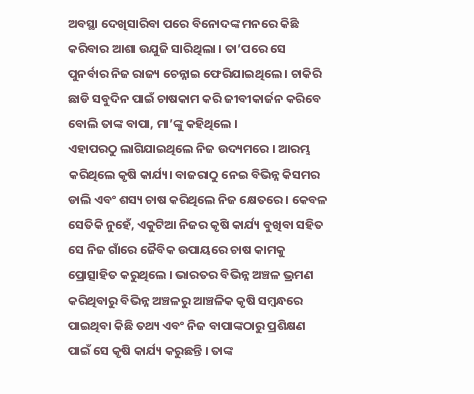ଅବସ୍ଥା ଦେଖିସାରିବା ପରେ ବିନୋଦଙ୍କ ମନରେ କିଛି କରିବାର ଆଶା ଉଯୁଜି ସାରିଥିଲା । ତା’ପରେ ସେ ପୁନର୍ବାର ନିଜ ରାଜ୍ୟ ଚେନ୍ନାଇ ଫେରିଯାଇଥିଲେ । ଚାକିରି ଛାଡି ସବୁଦିନ ପାଇଁ ଚାଷକାମ କରି ଜୀବୀକାର୍ଜନ କରିବେ ବୋଲି ତାଙ୍କ ବାପା, ମା’ଙ୍କୁ କହିଥିଲେ ।
ଏହାପରଠୁ ଲାଗିଯାଇଥିଲେ ନିଜ ଉଦ୍ୟମରେ । ଆରମ୍ଭ କରିଥିଲେ କୃଷି କାର୍ଯ୍ୟ। ବାଜରାଠୁ ନେଇ ବିଭିନ୍ନ କିସମର ଡାଲି ଏବଂ ଶସ୍ୟ ଚାଷ କରିଥିଲେ ନିଜ କ୍ଷେତରେ । କେବଳ ସେତିକି ନୁହେଁ, ଏକୁଟିଆ ନିଜର କୃଷି କାର୍ଯ୍ୟ ବୁଖିବା ସହିତ ସେ ନିଜ ଗାଁରେ ଜୈବିକ ଉପାୟରେ ଚାଷ କାମକୁ ପ୍ରୋତ୍ସାହିତ କରୁଥିଲେ । ଭାରତର ବିଭିନ୍ନ ଅଞ୍ଚଳ ଭ୍ରମଣ କରିଥିବାରୁ ବିଭିନ୍ନ ଅଞ୍ଚଳରୁ ଆଞ୍ଚଳିକ କୃଷି ସମ୍ବନ୍ଧରେ ପାଇଥିବା କିଛି ତଥ୍ୟ ଏବଂ ନିଜ ବାପାଙ୍କଠାରୁ ପ୍ରଶିକ୍ଷଣ ପାଇଁ ସେ କୃଷି କାର୍ଯ୍ୟ କରୁଛନ୍ତି । ତାଙ୍କ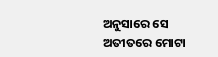ଅନୁସାରେ ସେ ଅତୀତରେ ମୋଟା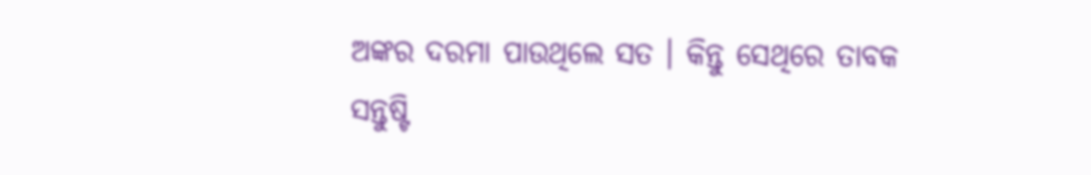ଅଙ୍କର ଦରମା ପାଉଥିଲେ ସତ । କିନ୍ତୁ ସେଥିରେ ତାବକ ସନ୍ତୁଷ୍ଟି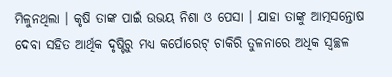ମିଳୁନଥିଲା । କୃଷି ତାଙ୍କ ପାଇଁ ଉଭୟ ନିଶା ଓ ପେସା । ଯାହା ତାଙ୍କୁ ଆତ୍ମସନ୍ତୋଷ ଦେବା ସହିତ ଆର୍ଥିକ ଦୃଷ୍ଟିରୁ ମଧ୍ୟ କର୍ପୋରେଟ୍ ଚାକିରି ତୁଳନାରେ ଅଧିକ ସ୍ଵଚ୍ଛଳ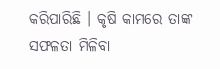କରିପାରିଛି । କୃଷି କାମରେ ତାଙ୍କ ସଫଳତା ମିଳିବା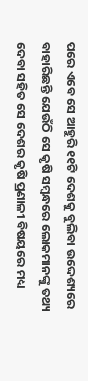ପରେ ଏବେ ସେ ଆହୁରି ୧୧ଟି ଦେଶକୁ ବୁଲିବା ଉଦ୍ଦେଶ୍ୟରେ ବାହାରିଛନ୍ତି ଯେଉଁଠି ସେ କୃଷି ସମ୍ବନ୍ଧରେ ଲୋକମାନଙ୍କୁ ତଥ୍ୟ ଦେବା ସହିତ ସେ ଦେଶର କୃଷି ପ୍ରଣାଳୀ ବିଷୟରେ ମଧ୍ୟ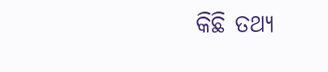କିଛି ତଥ୍ୟ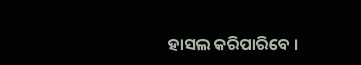ହାସଲ କରିପାରିବେ ।